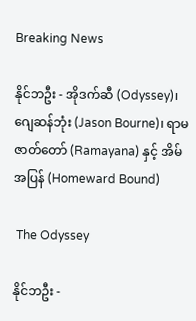Breaking News

နိုင်ဘဦး - အိုဒက်ဆီ (Odyssey)၊ ဂျေဆန်ဘုံး (Jason Bourne)၊ ရာမဇာတ်တော် (Ramayana) နှင့် အိမ်အပြန် (Homeward Bound)

 The Odyssey

နိုင်ဘဦး -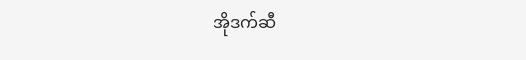အိုဒက်ဆီ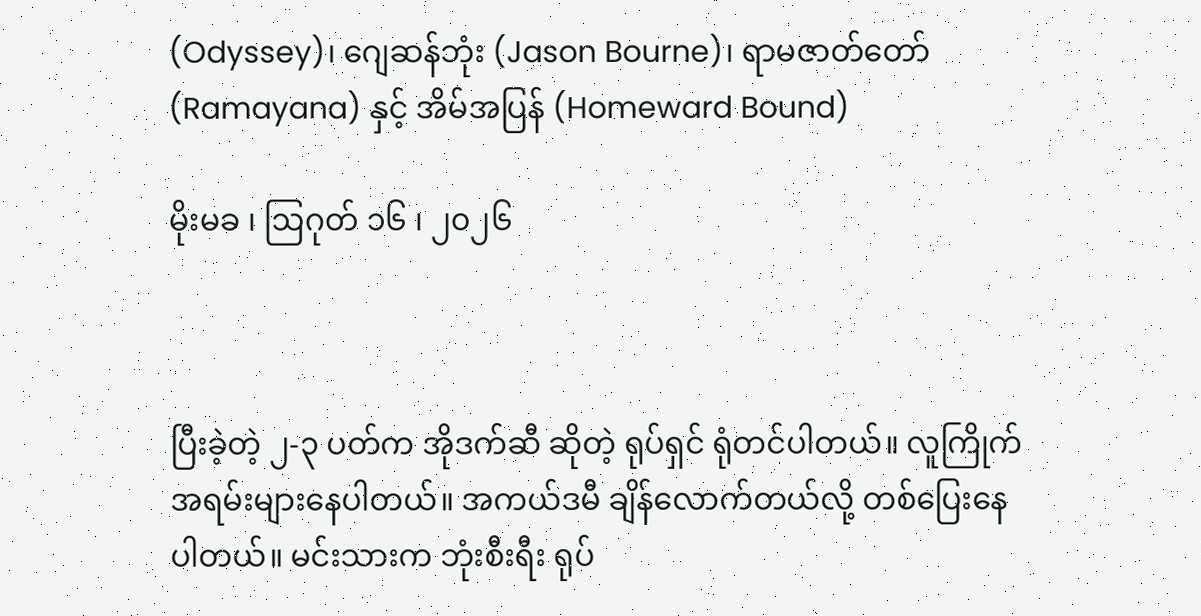(Odyssey)၊ ဂျေဆန်ဘုံး (Jason Bourne)၊ ရာမဇာတ်တော် (Ramayana) နှင့် အိမ်အပြန် (Homeward Bound)

မိုးမခ ၊ ဩဂုတ် ၁၆ ၊ ၂၀၂၆



ပြီးခဲ့တဲ့ ၂-၃ ပတ်က အိုဒက်ဆီ ဆိုတဲ့ ရုပ်ရှင် ရုံတင်ပါတယ်။ လူကြိုက်အရမ်းများနေပါတယ်။ အကယ်ဒမီ ချိန်လောက်တယ်လို့ တစ်ပြေးနေပါတယ်။ မင်းသားက ဘုံးစီးရီး ရုပ်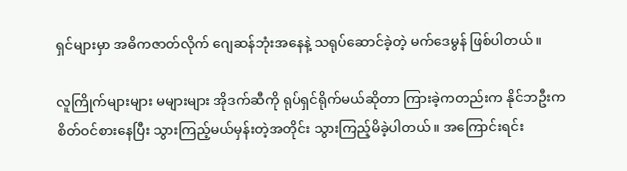ရှင်များမှာ အဓိကဇာတ်လိုက် ဂျေဆန်ဘုံးအနေနဲ့ သရုပ်ဆောင်ခဲ့တဲ့ မက်ဒေမွန် ဖြစ်ပါတယ်။

လူကြိုက်များများ မများများ အိုဒက်ဆီကို ရုပ်ရှင်ရိုက်မယ်ဆိုတာ ကြားခဲ့ကတည်းက နိုင်ဘဦးက စိတ်ဝင်စားနေပြီး သွားကြည့်မယ်မှန်းတဲ့အတိုင်း သွားကြည့်မိခဲ့ပါတယ်။ အကြောင်းရင်း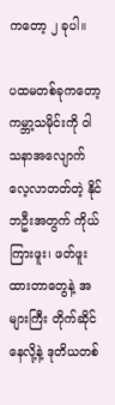ကတော့ ၂ ခုပါ။

ပထမတစ်ခုကတော့ ကမ္ဘာ့သမိုင်းကို ဝါသနာအလျောက် လေ့လာတတ်တဲ့ နိုင်ဘဦးအတွက် ကိုယ်ကြားဖူး၊ ဖတ်ဖူးထားတာတွေနဲ့ အများကြီး တိုက်ဆိုင်နေလို့နဲ့ ဒုတိယတစ်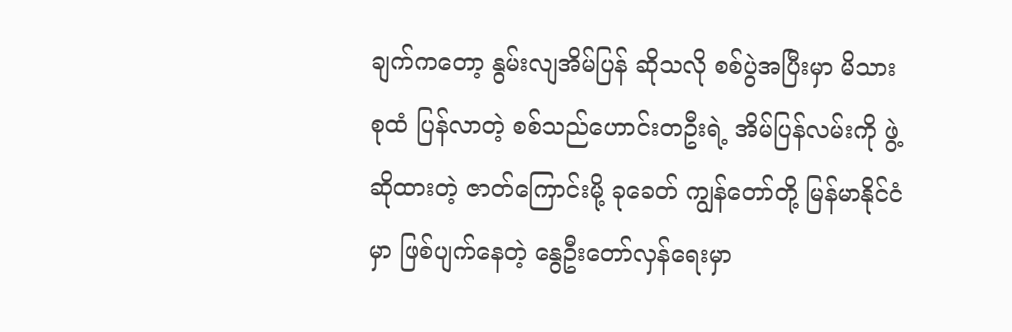ချက်ကတော့ နွမ်းလျအိမ်ပြန် ဆိုသလို စစ်ပွဲအပြီးမှာ မိသားစုထံ ပြန်လာတဲ့ စစ်သည်ဟောင်းတဦးရဲ့ အိမ်ပြန်လမ်းကို ဖွဲ့ဆိုထားတဲ့ ဇာတ်ကြောင်းမို့ ခုခေတ် ကျွန်တော်တို့ မြန်မာနိုင်ငံမှာ ဖြစ်ပျက်နေတဲ့ နွေဦးတော်လှန်ရေးမှာ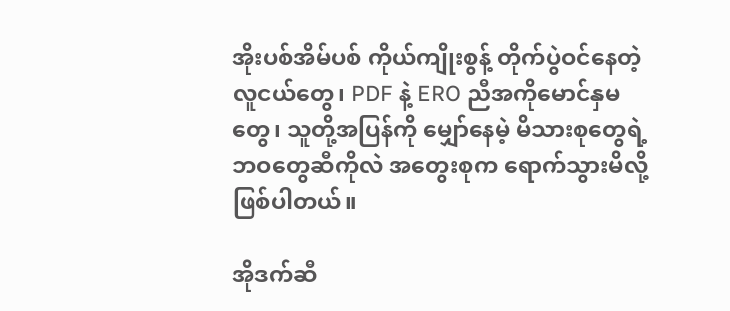အိုးပစ်အိမ်ပစ် ကိုယ်ကျိုးစွန့် တိုက်ပွဲဝင်နေတဲ့ လူငယ်တွေ၊ PDF နဲ့ ERO ညီအကိုမောင်နှမတွေ၊ သူတို့အပြန်ကို မျှော်နေမဲ့ မိသားစုတွေရဲ့ ဘဝတွေဆီကိုလဲ အတွေးစုက ရောက်သွားမိလို့ ဖြစ်ပါတယ်။

အိုဒက်ဆီ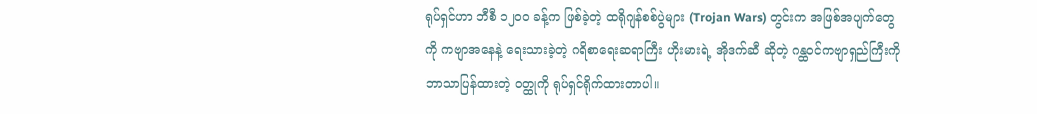ရုပ်ရှင်ဟာ ဘီစီ ၁၂၀၀ ခန့်က ဖြစ်ခဲ့တဲ့ ထရိုဂျန်စစ်ပွဲများ (Trojan Wars) တွင်းက အဖြစ်အပျက်တွေကို ကဗျာအနေနဲ့ ရေးသားခဲ့တဲ့ ဂရိစာရေးဆရာကြီး ဟိုးမားရဲ့ အိုဒက်ဆီ ဆိုတဲ့ ဂန္ထဝင်ကဗျာရှည်ကြီးကို ဘာသာပြန်ထားတဲ့ ဝတ္ထုကို ရုပ်ရှင်ရိုက်ထားတာပါ။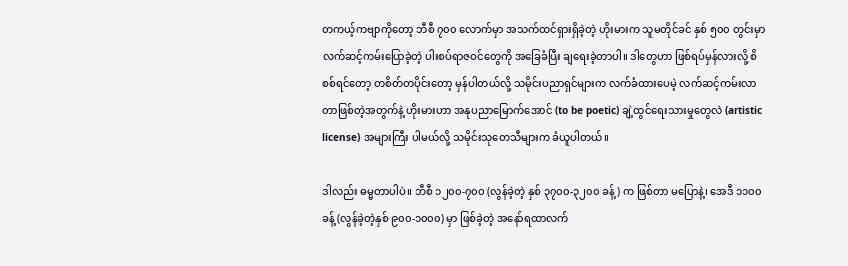တကယ့်ကဗျာကိုတော့ ဘီစီ ၇၀၀ လောက်မှာ အသက်ထင်ရှားရှိခဲ့တဲ့ ဟိုးမားက သူမတိုင်ခင် နှစ် ၅၀၀ တွင်းမှာ လက်ဆင့်ကမ်းပြောခဲ့တဲ့ ပါးစပ်ရာဇဝင်တွေကို အခြေခံပြီး ချရေးခဲ့တာပါ။ ဒါတွေဟာ ဖြစ်ရပ်မှန်လားလို့ စိစစ်ရင်တော့ တစိတ်တပိုင်းတော့ မှန်ပါတယ်လို့ သမိုင်းပညာရှင်များက လက်ခံထားပေမဲ့ လက်ဆင့်ကမ်းလာတာဖြစ်တဲ့အတွက်နဲ့ ဟိုးမားဟာ အနုပညာမြောက်အောင် (to be poetic) ချဲ့ထွင်ရေးသားမှုတွေလဲ (artistic license) အများကြီး ပါမယ်လို့ သမိုင်းသုတေသီများက ခံယူပါတယ်။

ဒါလည်း ဓမ္မတာပါပဲ။ ဘီစီ ၁၂၀၀-၇၀၀ (လွန်ခဲ့တဲ့ နှစ် ၃၇၀၀-၃၂၀၀ ခန့်) က ဖြစ်တာ မပြောနဲ့၊ အေဒီ ၁၁၀၀ ခန့် (လွန်ခဲ့တဲ့နှစ် ၉၀၀-၁၀၀၀) မှာ ဖြစ်ခဲ့တဲ့ အနော်ရထာလက်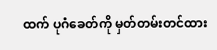ထက် ပုဂံခေတ်ကို မှတ်တမ်းတင်ထား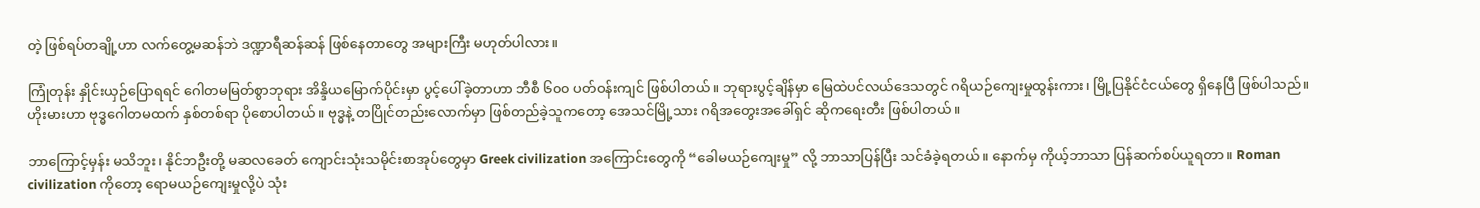တဲ့ ဖြစ်ရပ်တချို့ဟာ လက်တွေ့မဆန်ဘဲ ဒဏ္ဍာရီဆန်ဆန် ဖြစ်နေတာတွေ အများကြီး မဟုတ်ပါလား။

ကြုံတုန်း နှိုင်းယှဉ်ပြောရရင် ဂေါတမမြတ်စွာဘုရား အိန္ဒိယမြောက်ပိုင်းမှာ ပွင့်ပေါ်ခဲ့တာဟာ ဘီစီ ၆၀၀ ပတ်ဝန်းကျင် ဖြစ်ပါတယ်။ ဘုရားပွင့်ချိန်မှာ မြေထဲပင်လယ်ဒေသတွင် ဂရိယဉ်ကျေးမှုထွန်းကား၊ မြို့ပြနိုင်ငံငယ်တွေ ရှိနေပြီ ဖြစ်ပါသည်။ ဟိုးမားဟာ ဗုဒ္ဓဂေါတမထက် နှစ်တစ်ရာ ပိုစောပါတယ်။ ဗုဒ္ဓနဲ့ တပြိုင်တည်းလောက်မှာ ဖြစ်တည်ခဲ့သူကတော့ အေသင်မြို့သား ဂရိအတွေးအခေါ်ရှင် ဆိုကရေးတီး ဖြစ်ပါတယ်။

ဘာကြောင့်မှန်း မသိဘူး၊ နိုင်ဘဦးတို့ မဆလခေတ် ကျောင်းသုံးသမိုင်းစာအုပ်တွေမှာ Greek civilization အကြောင်းတွေကို “ခေါမယဉ်ကျေးမှု” လို့ ဘာသာပြန်ပြီး သင်ခံခဲ့ရတယ်။ နောက်မှ ကိုယ့်ဘာသာ ပြန်ဆက်စပ်ယူရတာ။ Roman civilization ကိုတော့ ရောမယဉ်ကျေးမှုလို့ပဲ သုံး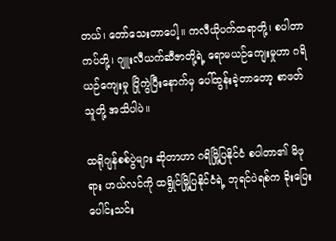တယ်၊ တော်သေးတာပေါ့။ ကလီယိုပက်ထရာတို့၊ စပါတာကပ်တို့၊ ဂျူးလီယက်ဆီဇာတို့ရဲ့ ရောမယဉ်ကျေးမှုဟာ ဂရိယဉ်ကျေးမှု ပြိုကွဲပြီးနောက်မှ ပေါ်ထွန်းခဲ့တာတော့ စာဖတ်သူတို့ အသိပါပဲ။

ထရိုဂျန်စစ်ပွဲများ ဆိုတာဟာ ဂရိမြို့ပြနိုင်ငံ စပါတာ၏ မိဖုရား ဟယ်လင်ကို ထရွိုင်မြို့ပြနိုင်ငံရဲ့ ဘုရင်ပဲရစ်က ခိုးပြေးပေါင်းသင်း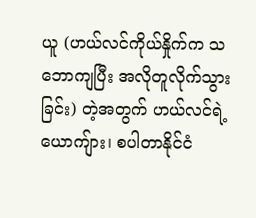ယူ (ဟယ်လင်ကိုယ်နှိုက်က သဘောကျပြီး အလိုတူလိုက်သွားခြင်း) တဲ့အတွက် ဟယ်လင်ရဲ့ယောကျ်ား၊ စပါတာနိုင်ငံ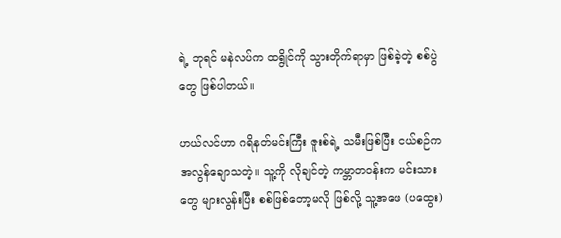ရဲ့ ဘုရင် မနဲလပ်က ထရွိုင်ကို သွားတိုက်ရာမှာ ဖြစ်ခဲ့တဲ့ စစ်ပွဲတွေ ဖြစ်ပါတယ်။

ဟယ်လင်ဟာ ဂရိနတ်မင်းကြီး ဇူးစ်ရဲ့ သမီးဖြစ်ပြီး ငယ်စဉ်က အလွန်ချောသတဲ့။ သူ့ကို လိုချင်တဲ့ ကမ္ဘာတဝန်းက မင်းသားတွေ များလွန်းပြီး စစ်ဖြစ်တော့မလို ဖြစ်လို့ သူ့အဖေ (ပထွေး)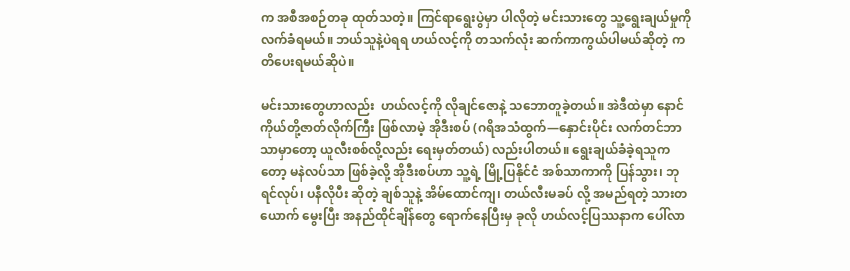က အစီအစဉ်တခု ထုတ်သတဲ့။ ကြင်ရာရွေးပွဲမှာ ပါလိုတဲ့ မင်းသားတွေ သူ့ရွေးချယ်မှုကို လက်ခံရမယ်။ ဘယ်သူနဲ့ပဲရရ ဟယ်လင့်ကို တသက်လုံး ဆက်ကာကွယ်ပါမယ်ဆိုတဲ့ ကတိပေးရမယ်ဆိုပဲ။

မင်းသားတွေဟာလည်း  ဟယ်လင့်ကို လိုချင်ဇောနဲ့ သဘောတူခဲ့တယ်။ အဲဒီထဲမှာ နောင် ကိုယ်တို့ဇာတ်လိုက်ကြီး ဖြစ်လာမဲ့ အိုဒီးစပ် (ဂရိအသံထွက်—နှောင်းပိုင်း လက်တင်ဘာသာမှာတော့ ယူလီးစစ်လို့လည်း ရေးမှတ်တယ်) လည်းပါတယ်။ ရွေးချယ်ခံခဲ့ရသူကတော့ မနဲလပ်သာ ဖြစ်ခဲ့လို့ အိုဒီးစပ်ဟာ သူ့ရဲ့ မြို့ပြနိုင်ငံ အစ်သာကာကို ပြန်သွား၊ ဘုရင်လုပ်၊ ပနီလိုပီး ဆိုတဲ့ ချစ်သူနဲ့ အိမ်ထောင်ကျ၊ တယ်လီးမခပ် လို့ အမည်ရတဲ့ သားတယောက် မွေးပြီး အနည်ထိုင်ချိန်တွေ ရောက်နေပြီးမှ ခုလို ဟယ်လင့်ပြဿနာက ပေါ်လာ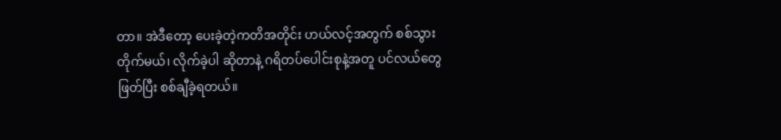တာ။ အဲဒီတော့ ပေးခဲ့တဲ့ကတိအတိုင်း ဟယ်လင့်အတွက် စစ်သွားတိုက်မယ်၊ လိုက်ခဲ့ပါ ဆိုတာနဲ့ ဂရိတပ်ပေါင်းစုနဲ့အတူ ပင်လယ်တွေဖြတ်ပြီး စစ်ချီခဲ့ရတယ်။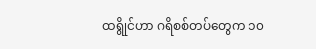ထရွိုင်ဟာ ဂရိစစ်တပ်တွေက ၁၀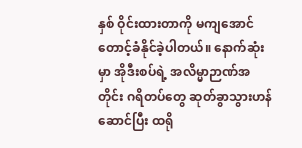နှစ် ဝိုင်းထားတာကို မကျအောင် တောင့်ခံနိုင်ခဲ့ပါတယ်။ နောက်ဆုံးမှာ အိုဒီးစပ်ရဲ့ အလိမ္မာဉာဏ်အတိုင်း ဂရိတပ်တွေ ဆုတ်ခွာသွားဟန်ဆောင်ပြီး ထရို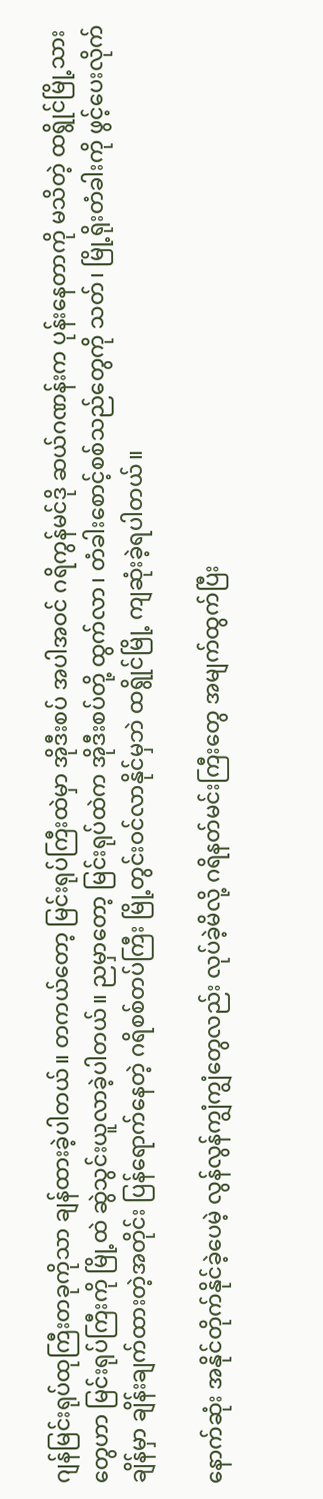ဂျန်မြင်းရုပ်ထုကြီးတခုကိုသာ ချန်ထားခဲ့ပါတယ်။ တကယ်တော့ မြင်းရုပ်ကြီးထဲမှာ အိုဒီးစပ် အပါအဝင် ဂရိကွန်မင်ဒို ဆယ်ဂဏန်းက ပုန်းနေတာကို မသိတဲ့ ထရွိုင်မြို့သားတွေဟာ မြင်းရုပ်ကြီးကို မြို့ထဲ ဆွဲသွင်းယူလာခဲ့ပါတယ်။ ညမှာတော့ မြင်းရုပ်ထဲက အိုဒီးစပ်တို့ ထွက်လာ၊ တံခါးစောင့်စစ်သည်တွေကို သတ်၊ မြို့ရိုးတံခါးကို ဖွင့်ပေးလိုက်ချိန်မှာ ချိန်းချက်ထားတဲ့အတိုင်း ပြန်ရောက်နေတဲ့ ဂရိစစ်တပ်ကြီး မြို့တွင်းဝင်လာနိုင်မှဘဲ ထရွိုင်မြို့ ကျဆုံးခဲ့ရပါတယ်။

နောက်ဆုံး အနိုင်တိုက်နိုင်ခဲ့ပေမဲ့ လွန်လွန်ကျွံကျွံတွေလည်း လုပ်ခဲ့မိလို့ ဂရိနတ်မင်းကြီးတွေ အမျက်ထွက်ပြီး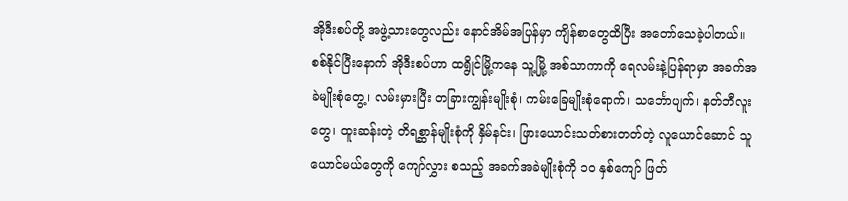အိုဒီးစပ်တို့ အဖွဲ့သားတွေလည်း နောင်အိမ်အပြန်မှာ ကျိန်စာတွေထိပြီး အတော်သေခဲ့ပါတယ်။ စစ်နိုင်ပြီးနောက် အိုဒီးစပ်ဟာ ထရွိုင်မြို့ကနေ သူ့မြို့ အစ်သာကာကို ရေလမ်းနဲ့ပြန်ရာမှာ အခက်အခဲမျိုးစုံတွေ့၊ လမ်းမှားပြီး တခြားကျွန်းမျိုးစုံ၊ ကမ်းခြေမျိုးစုံရောက်၊ သင်္ဘောပျက်၊ နတ်ဘီလူးတွေ၊ ထူးဆန်းတဲ့ တိရစ္ဆာန်မျိုးစုံကို နှိမ်နင်း၊ ဖြားယောင်းသတ်စားတတ်တဲ့ လူယောင်ဆောင် သူယောင်မယ်တွေကို ကျော်လွှား စသည့် အခက်အခဲမျိုးစုံကို ၁၀ နှစ်ကျော် ဖြတ်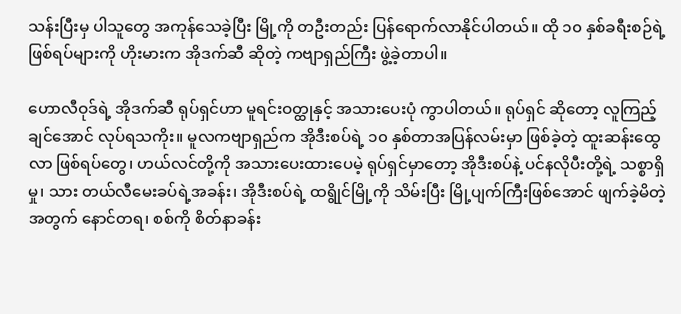သန်းပြီးမှ ပါသူတွေ အကုန်သေခဲ့ပြီး မြို့ကို တဦးတည်း ပြန်ရောက်လာနိုင်ပါတယ်။ ထို ၁၀ နှစ်ခရီးစဉ်ရဲ့ ဖြစ်ရပ်များကို ဟိုးမားက အိုဒက်ဆီ ဆိုတဲ့ ကဗျာရှည်ကြီး ဖွဲ့ခဲ့တာပါ။

ဟောလီဝုဒ်ရဲ့ အိုဒက်ဆီ ရုပ်ရှင်ဟာ မူရင်းဝတ္ထုနှင့် အသားပေးပုံ ကွာပါတယ်။ ရုပ်ရှင် ဆိုတော့ လူကြည့်ချင်အောင် လုပ်ရသကိုး။ မူလကဗျာရှည်က အိုဒီးစပ်ရဲ့ ၁၀ နှစ်တာအပြန်လမ်းမှာ ဖြစ်ခဲ့တဲ့ ထူးဆန်းထွေလာ ဖြစ်ရပ်တွေ၊ ဟယ်လင်တို့ကို အသားပေးထားပေမဲ့ ရုပ်ရှင်မှာတော့ အိုဒီးစပ်နဲ့ ပင်နလိုပီးတို့ရဲ့ သစ္စာရှိမှု၊ သား တယ်လီမေးခပ်ရဲ့အခန်း၊ အိုဒီးစပ်ရဲ့ ထရွိုင်မြို့ကို သိမ်းပြီး မြို့ပျက်ကြီးဖြစ်အောင် ဖျက်ခဲ့မိတဲ့အတွက် နောင်တရ၊ စစ်ကို စိတ်နာခန်း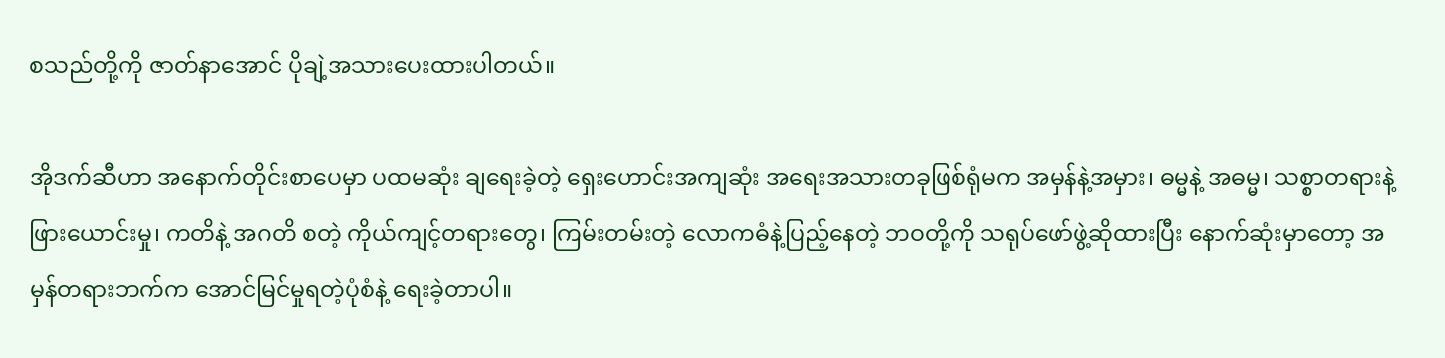စသည်တို့ကို ဇာတ်နာအောင် ပိုချဲ့အသားပေးထားပါတယ်။

အိုဒက်ဆီဟာ အနောက်တိုင်းစာပေမှာ ပထမဆုံး ချရေးခဲ့တဲ့ ရှေးဟောင်းအကျဆုံး အရေးအသားတခုဖြစ်ရုံမက အမှန်နဲ့အမှား၊ ဓမ္မနဲ့ အဓမ္မ၊ သစ္စာတရားနဲ့ ဖြားယောင်းမှု၊ ကတိနဲ့ အဂတိ စတဲ့ ကိုယ်ကျင့်တရားတွေ၊ ကြမ်းတမ်းတဲ့ လောကဓံနဲ့ပြည့်နေတဲ့ ဘဝတို့ကို သရုပ်ဖော်ဖွဲ့ဆိုထားပြီး နောက်ဆုံးမှာတော့ အမှန်တရားဘက်က အောင်မြင်မှုရတဲ့ပုံစံနဲ့ ရေးခဲ့တာပါ။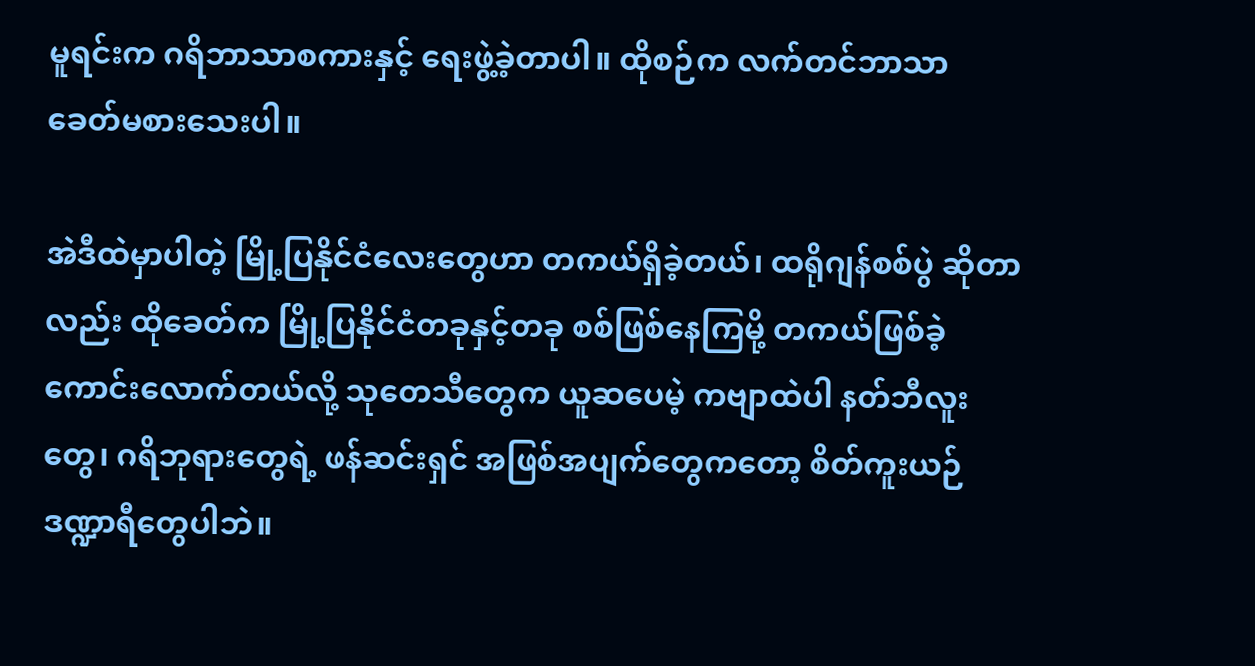မူရင်းက ဂရိဘာသာစကားနှင့် ရေးဖွဲ့ခဲ့တာပါ။ ထိုစဉ်က လက်တင်ဘာသာ ခေတ်မစားသေးပါ။

အဲဒီထဲမှာပါတဲ့ မြို့ပြနိုင်ငံလေးတွေဟာ တကယ်ရှိခဲ့တယ်၊ ထရိုဂျန်စစ်ပွဲ ဆိုတာလည်း ထိုခေတ်က မြို့ပြနိုင်ငံတခုနှင့်တခု စစ်ဖြစ်နေကြမို့ တကယ်ဖြစ်ခဲ့ကောင်းလောက်တယ်လို့ သုတေသီတွေက ယူဆပေမဲ့ ကဗျာထဲပါ နတ်ဘီလူးတွေ၊ ဂရိဘုရားတွေရဲ့ ဖန်ဆင်းရှင် အဖြစ်အပျက်တွေကတော့ စိတ်ကူးယဉ် ဒဏ္ဍာရီတွေပါဘဲ။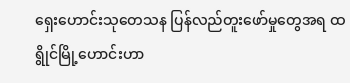ရှေးဟောင်းသုတေသန ပြန်လည်တူးဖော်မှုတွေအရ ထရွိုင်မြို့ဟောင်းဟာ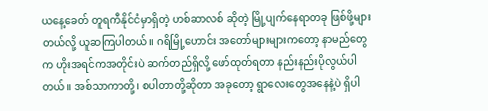ယနေ့ခေတ် တူရကီနိုင်ငံမှာရှိတဲ့ ဟစ်ဆာလစ် ဆိုတဲ့ မြို့ပျက်နေရာတခု ဖြစ်ဖို့များတယ်လို့ ယူဆကြပါတယ်။ ဂရိမြို့ဟောင်း အတော်များများကတော့ နာမည်တွေက ဟိုးအရင်ကအတိုင်းပဲ ဆက်တည်ရှိလို့ ဖော်ထုတ်ရတာ နည်းနည်းပိုလွယ်ပါတယ်။ အစ်သာကာတို့၊ စပါတာတို့ဆိုတာ အခုတော့ ရွာလေးတွေအနေနဲ့ပဲ ရှိပါ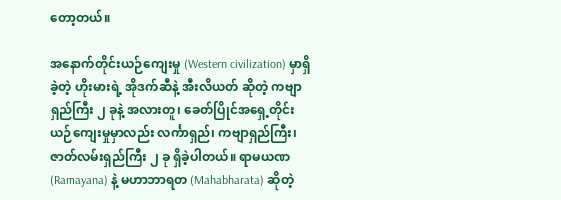တော့တယ်။

အနောက်တိုင်းယဉ်ကျေးမှု (Western civilization) မှာရှိခဲ့တဲ့ ဟိုးမားရဲ့ အိုဒက်ဆီနဲ့ အီးလိယတ် ဆိုတဲ့ ကဗျာရှည်ကြီး ၂ ခုနဲ့ အလားတူ၊ ခေတ်ပြိုင်အရှေ့တိုင်းယဉ်ကျေးမှုမှာလည်း လင်္ကာရှည်၊ ကဗျာရှည်ကြီး၊ ဇာတ်လမ်းရှည်ကြီး ၂ ခု ရှိခဲ့ပါတယ်။ ရာမယဏ (Ramayana) နဲ့ မဟာဘာရတ (Mahabharata) ဆိုတဲ့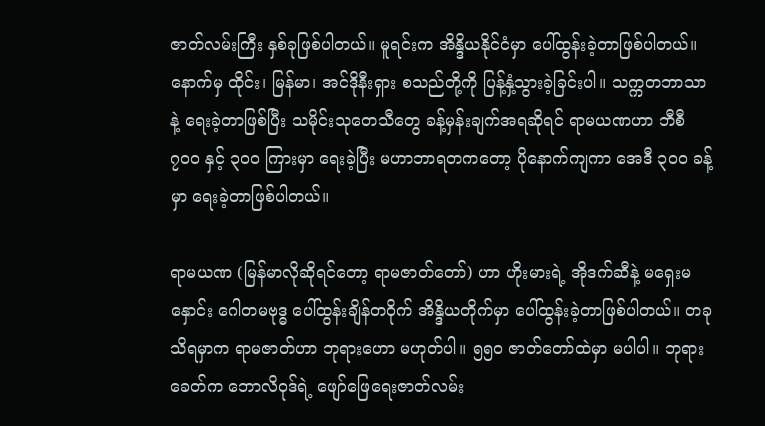ဇာတ်လမ်းကြီး နှစ်ခုဖြစ်ပါတယ်။ မူရင်းက အိန္ဒိယနိုင်ငံမှာ ပေါ်ထွန်းခဲ့တာဖြစ်ပါတယ်။ နောက်မှ ထိုင်း၊ မြန်မာ၊ အင်ဒိုနီးရှား စသည်တို့ကို ပြန့်နှံ့သွားခဲ့ခြင်းပါ။ သက္ကတဘာသာနဲ့ ရေးခဲ့တာဖြစ်ပြီး သမိုင်းသုတေသီတွေ ခန့်မှန်းချက်အရဆိုရင် ရာမယဏဟာ ဘီစီ ၇၀၀ နှင့် ၃၀၀ ကြားမှာ ရေးခဲ့ပြီး မဟာဘာရတကတော့ ပိုနောက်ကျကာ အေဒီ ၃၀၀ ခန့်မှာ ရေးခဲ့တာဖြစ်ပါတယ်။

ရာမယဏ (မြန်မာလိုဆိုရင်တော့ ရာမဇာတ်တော်) ဟာ ဟိုးမားရဲ့ အိုဒက်ဆီနဲ့ မရှေးမနှောင်း ဂေါတမဗုဒ္ဓ ပေါ်ထွန်းချိန်တဝိုက် အိန္ဒိယတိုက်မှာ ပေါ်ထွန်းခဲ့တာဖြစ်ပါတယ်။ တခု သိရမှာက ရာမဇာတ်ဟာ ဘုရားဟော မဟုတ်ပါ။ ၅၅၀ ဇာတ်တော်ထဲမှာ မပါပါ။ ဘုရားခေတ်က ဘောလိဝုဒ်ရဲ့ ဖျော်ဖြေရေးဇာတ်လမ်း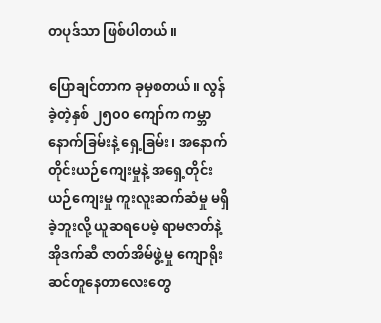တပုဒ်သာ ဖြစ်ပါတယ်။

ပြောချင်တာက ခုမှစတယ်။ လွန်ခဲ့တဲ့နှစ် ၂၅၀၀ ကျော်က ကမ္ဘာနောက်ခြမ်းနဲ့ ရှေ့ခြမ်း၊ အနောက်တိုင်းယဉ်ကျေးမှုနဲ့ အရှေ့တိုင်းယဉ်ကျေးမှု ကူးလူးဆက်ဆံမှု မရှိခဲ့ဘူးလို့ ယူဆရပေမဲ့ ရာမဇာတ်နဲ့ အိုဒက်ဆီ ဇာတ်အိမ်ဖွဲ့မှု ကျောရိုးဆင်တူနေတာလေးတွေ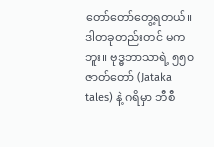တော်တော်တွေ့ရတယ်။ ဒါတခုတည်းတင် မကဘူး။ ဗုဒ္ဓဘာသာရဲ့ ၅၅၀ ဇာတ်တော် (Jataka tales) နဲ့ ဂရိမှာ ဘီစီ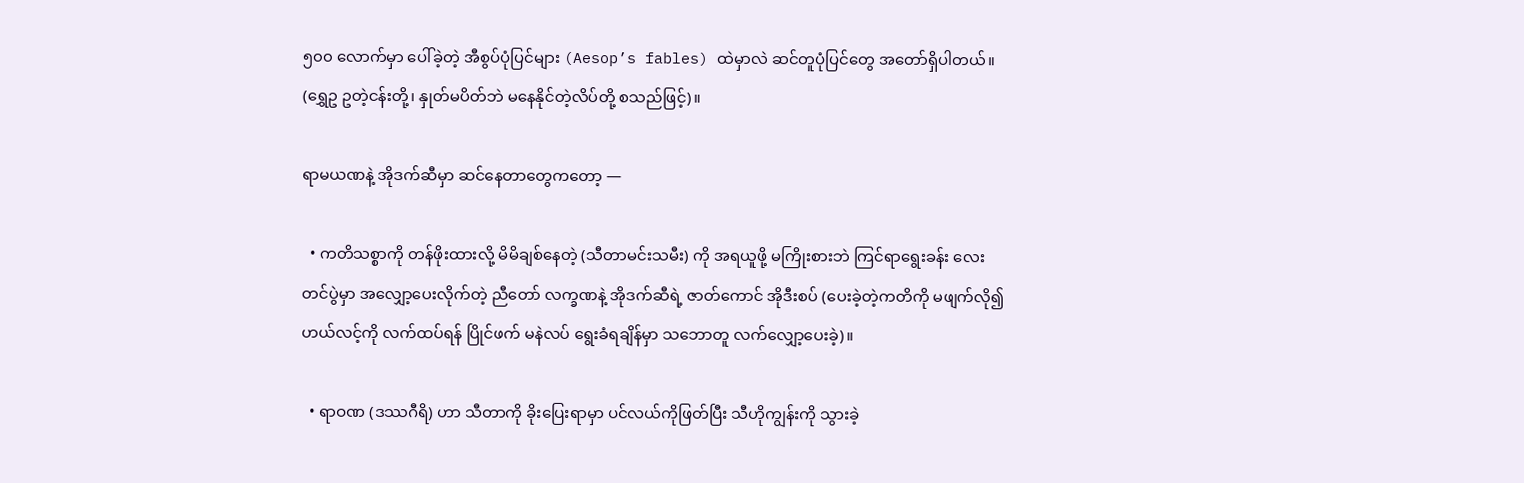၅၀၀ လောက်မှာ ပေါ်ခဲ့တဲ့ အီစွပ်ပုံပြင်များ (Aesop’s fables) ထဲမှာလဲ ဆင်တူပုံပြင်တွေ အတော်ရှိပါတယ်။ (ရွှေဥ ဥတဲ့ငန်းတို့၊ နှုတ်မပိတ်ဘဲ မနေနိုင်တဲ့လိပ်တို့ စသည်ဖြင့်)။

ရာမယဏနဲ့ အိုဒက်ဆီမှာ ဆင်နေတာတွေကတော့ —

  • ကတိသစ္စာကို တန်ဖိုးထားလို့ မိမိချစ်နေတဲ့ (သီတာမင်းသမီး) ကို အရယူဖို့ မကြိုးစားဘဲ ကြင်ရာရွေးခန်း လေးတင်ပွဲမှာ အလျှော့ပေးလိုက်တဲ့ ညီတော် လက္ခဏနဲ့ အိုဒက်ဆီရဲ့ ဇာတ်ကောင် အိုဒီးစပ် (ပေးခဲ့တဲ့ကတိကို မဖျက်လို၍ ဟယ်လင့်ကို လက်ထပ်ရန် ပြိုင်ဖက် မနဲလပ် ရွေးခံရချိန်မှာ သဘောတူ လက်လျှော့ပေးခဲ့)။

  • ရာဝဏ (ဒဿဂီရိ) ဟာ သီတာကို ခိုးပြေးရာမှာ ပင်လယ်ကိုဖြတ်ပြီး သီဟိုကျွန်းကို သွားခဲ့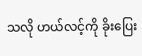သလို ဟယ်လင့်ကို ခိုးပြေး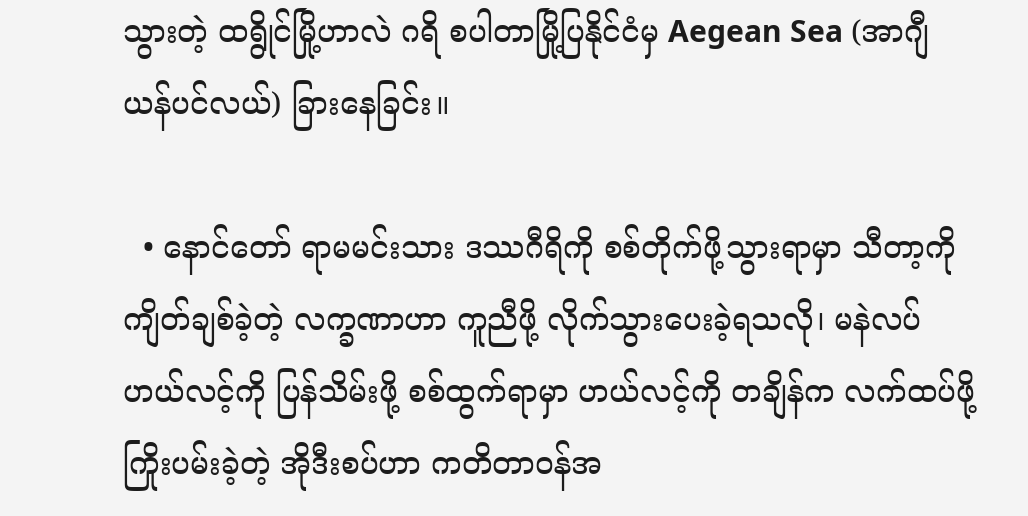သွားတဲ့ ထရွိုင်မြို့ဟာလဲ ဂရိ စပါတာမြို့ပြနိုင်ငံမှ Aegean Sea (အာဂျီယန်ပင်လယ်) ခြားနေခြင်း။

  • နောင်တော် ရာမမင်းသား ဒဿဂီရိကို စစ်တိုက်ဖို့သွားရာမှာ သီတာ့ကို ကျိတ်ချစ်ခဲ့တဲ့ လက္ခဏာဟာ ကူညီဖို့ လိုက်သွားပေးခဲ့ရသလို၊ မနဲလပ် ဟယ်လင့်ကို ပြန်သိမ်းဖို့ စစ်ထွက်ရာမှာ ဟယ်လင့်ကို တချိန်က လက်ထပ်ဖို့ ကြိုးပမ်းခဲ့တဲ့ အိုဒီးစပ်ဟာ ကတိတာဝန်အ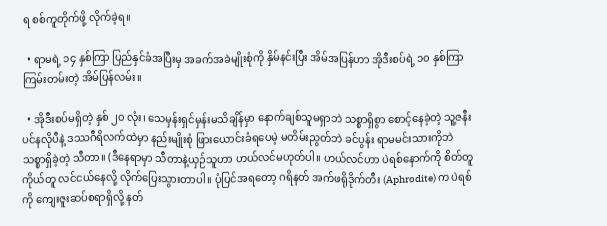ရ စစ်ကူတိုက်ဖို့ လိုက်ခဲ့ရ။

  • ရာမရဲ့ ၁၄ နှစ်ကြာ ပြည်နှင်ခံအပြီးမှ အခက်အခဲမျိုးစုံကို နှိမ်နင်းပြီး အိမ်အပြန်ဟာ အိုဒီးစပ်ရဲ့ ၁၀ နှစ်ကြာ ကြမ်းတမ်းတဲ့ အိမ်ပြန်လမ်း။

  • အိုဒီးစပ်မရှိတဲ့ နှစ် ၂၀ လုံး၊ သေမှန်းရှင်မှန်းမသိချိန်မှာ နောက်ချစ်သူမရှာဘဲ သစ္စာရှိစွာ စောင့်နေခဲ့တဲ့ သူ့ဇနီး ပင်နလိုပီနဲ့ ဒဿဂီရိလက်ထဲမှာ နည်းမျိုးစုံ ဖြားယောင်းခံရပေမဲ့ မတိမ်းညွတ်ဘဲ ခင်ပွန်း ရာမမင်းသားကိုဘဲ သစ္စာရှိခဲ့တဲ့ သီတာ။ (ဒီနေရာမှာ သီတာနဲ့ယှဉ်သူဟာ ဟယ်လင်မဟုတ်ပါ။ ဟယ်လင်ဟာ ပဲရစ်နောက်ကို စိတ်တူကိုယ်တူ လင်ငယ်နေလို့ လိုက်ပြေးသွားတာပါ။ ပုံပြင်အရတော့ ဂရိနတ် အက်ဖရိုဒိုက်တီး (Aphrodite) က ပဲရစ်ကို ကျေးဇူးဆပ်စရာရှိလို့ နတ်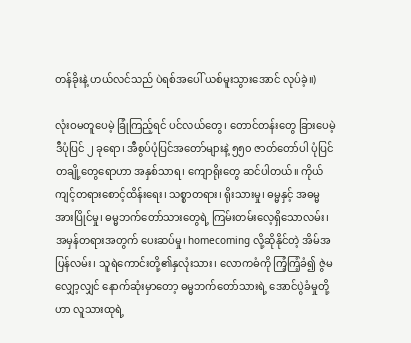တန်ခိုးနဲ့ ဟယ်လင်သည် ပဲရစ်အပေါ် ယစ်မူးသွားအောင် လုပ်ခဲ့။)

လုံးဝမတူပေမဲ့ ခြုံကြည့်ရင် ပင်လယ်တွေ၊ တောင်တန်းတွေ ခြားပေမဲ့ ဒီပုံပြင် ၂ ခုရော၊ အီစွပ်ပုံပြင်အတော်များနဲ့ ၅၅၀ ဇာတ်တော်ပါ ပုံပြင်တချို့တွေရောဟာ အနှစ်သာရ၊ ကျောရိုးတွေ ဆင်ပါတယ်။ ကိုယ်ကျင့်တရားစောင့်ထိန်းရေး၊ သစ္စာတရား၊ ရိုးသားမှု၊ ဓမ္မနှင့် အဓမ္မ အားပြိုင်မှု၊ ဓမ္မဘက်တော်သားတွေရဲ့ ကြမ်းတမ်းလေ့ရှိသောလမ်း၊ အမှန်တရားအတွက် ပေးဆပ်မှု၊ homecoming လို့ဆိုနိုင်တဲ့ အိမ်အပြန်လမ်း၊ သူရဲကောင်းတို့၏နှလုံးသား၊ လောကဓံကို ကြံ့ကြံ့ခံ၍ ဇွဲမလျှော့လျှင် နောက်ဆုံးမှာတော့ ဓမ္မဘက်တော်သားရဲ့ အောင်ပွဲခံမှုတို့ဟာ လူသားထုရဲ့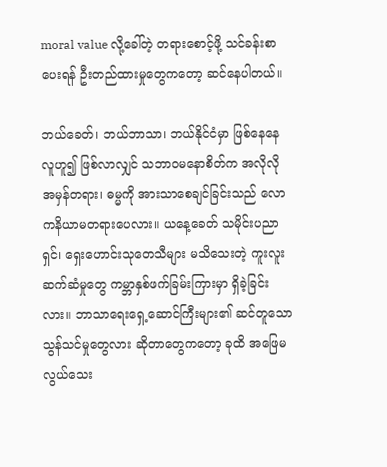moral value လို့ခေါ်တဲ့ တရားစောင့်ဖို့ သင်ခန်းစာပေးရန် ဦးတည်ထားမှုတွေကတော့ ဆင်နေပါတယ်။

ဘယ်ခေတ်၊ ဘယ်ဘာသာ၊ ဘယ်နိုင်ငံမှာ ဖြစ်နေနေ လူဟူ၍ ဖြစ်လာလျှင် သဘာဝမနောစိတ်က အလိုလို အမှန်တရား၊ ဓမ္မကို အားသာစေချင်ခြင်းသည် လောကနိယာမတရားပေလား။ ယနေ့ခေတ် သမိုင်းပညာရှင်၊ ရှေးဟောင်းသုတေသီများ မသိသေးတဲ့ ကူးလူးဆက်ဆံမှုတွေ ကမ္ဘာနှစ်ဖက်ခြမ်းကြားမှာ ရှိခဲ့ခြင်းလား။ ဘာသာရေးရှေ့ဆောင်ကြီးများ၏ ဆင်တူသော သွန်သင်မှုတွေလား ဆိုတာတွေကတော့ ခုထိ အဖြေမလွယ်သေး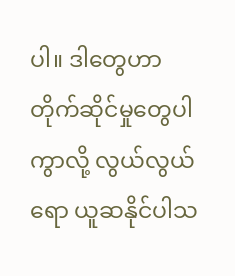ပါ။ ဒါတွေဟာ တိုက်ဆိုင်မှုတွေပါကွာလို့ လွယ်လွယ်ရော ယူဆနိုင်ပါသ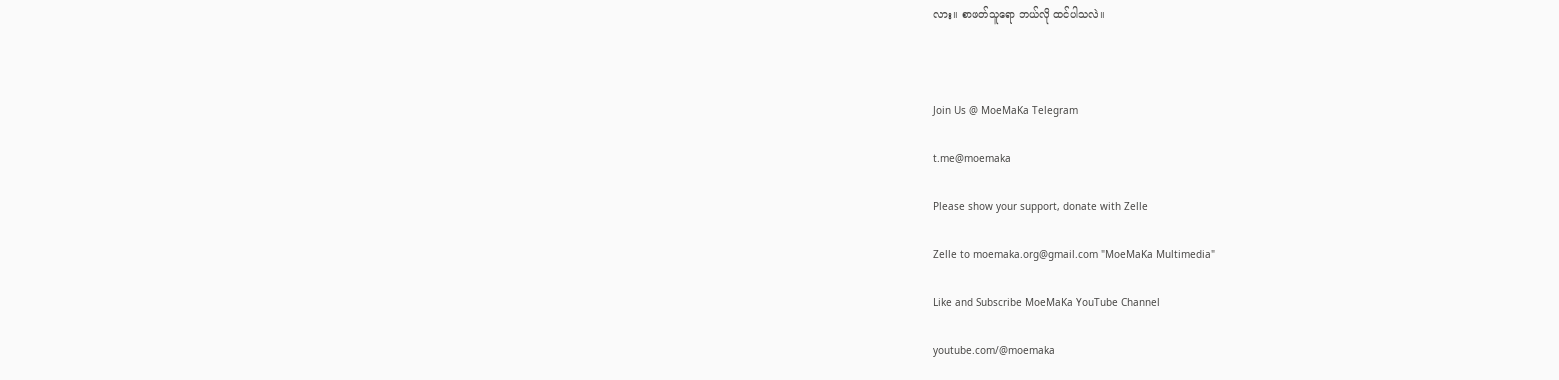လား။ စာဖတ်သူရော ဘယ်လို ထင်ပါသလဲ။



Join Us @ MoeMaKa Telegram

t.me@moemaka

Please show your support, donate with Zelle

Zelle to moemaka.org@gmail.com "MoeMaKa Multimedia"

Like and Subscribe MoeMaKa YouTube Channel

youtube.com/@moemaka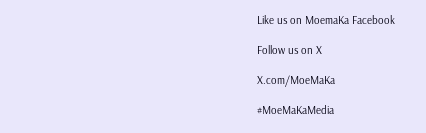Like us on MoemaKa Facebook

Follow us on X

X.com/MoeMaKa

#MoeMaKaMedia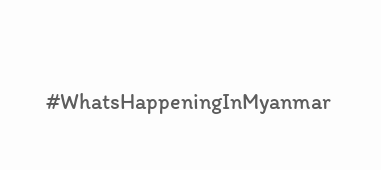#WhatsHappeningInMyanmar